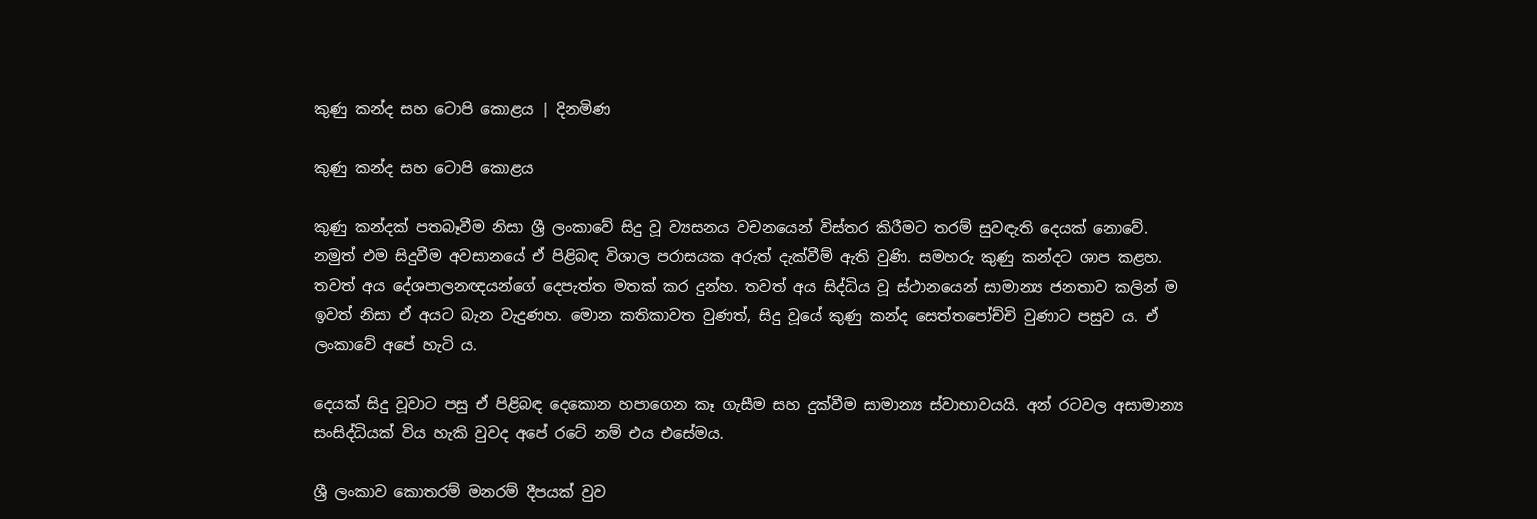කුණු කන්ද සහ ටොපි කොළය | දිනමිණ

කුණු කන්ද සහ ටොපි කොළය

කුණු කන්දක් පතබෑවීම නිසා ශ්‍රී ලංකාවේ සිදු වූ ව්‍යසනය වචනයෙන් විස්තර කිරීමට තරම් සුවඳැති දෙයක් නොවේ. නමුත් එම සිදුවීම අවසානයේ ඒ පිළිබඳ විශාල පරාසයක අරුත් දැක්වීම් ඇති වුණි. සමහරු කුණු කන්දට ශාප කළහ. තවත් අය දේශපාලනඥයන්ගේ දෙපැත්ත මතක් කර දුන්හ. තවත් අය සිද්ධිය වූ ස්ථානයෙන් සාමාන්‍ය ජනතාව කලින් ම ඉවත් නිසා ඒ අයට බැන වැදුණහ. මොන කතිකාවත වුණත්, සිදු වූයේ කුණු කන්ද සෙත්තපෝච්චි වුණාට පසුව ය. ඒ ලංකාවේ අපේ හැටි ය.

දෙයක් සිදු වූවාට පසු ඒ පිළිබඳ දෙකොන හපාගෙන කෑ ගැසීම සහ දුක්වීම සාමාන්‍ය ස්වාභාවයයි. අන් රටවල අසාමාන්‍ය සංසිද්ධියක් විය හැකි වුවද අපේ රටේ නම් එය එසේමය.

ශ්‍රී ලංකාව කොතරම් මනරම් දීපයක් වුව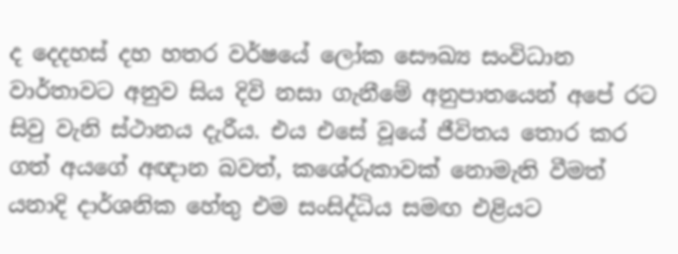ද දෙදහස් දහ හතර වර්ෂයේ ලෝක සෞඛ්‍ය සංවිධාන වාර්තාවට අනුව සිය දිවි නසා ගැනීමේ අනුපාතයෙන් අපේ රට සිවු වැනි ස්ථානය දැරීය. එය එසේ වූයේ ජීවිතය තොර කර ගත් අයගේ අඥාන බවත්, කශේරුකාවක් නොමැති වීමත් යනාදි දාර්ශනික හේතු එම සංසිද්ධිය සමඟ එළියට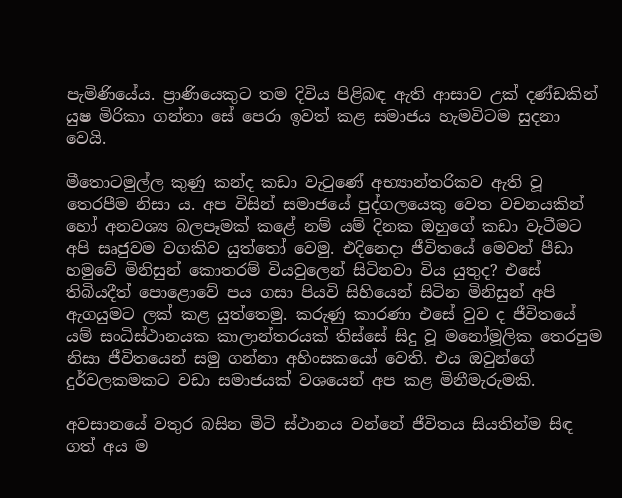පැමිණියේය. ප්‍රාණියෙකුට තම දිවිය පිළිබඳ ඇති ආසාව උක් දණ්ඩකින් යුෂ මිරිකා ගන්නා සේ පෙරා ඉවත් කළ සමාජය හැමවිටම සුදනා වෙයි.

මීතොටමුල්ල කුණු කන්ද කඩා වැටුණේ අභ්‍යාන්තරිකව ඇති වූ තෙරපීම නිසා ය. අප විසින් සමාජයේ පුද්ගලයෙකු වෙත වචනයකින් හෝ අනවශ්‍ය බලපෑමක් කළේ නම් යම් දිනක ඔහුගේ කඩා වැටීමට අපි සෘජුවම වගකිව යුත්තෝ වෙමු. එදිනෙදා ජීවිතයේ මෙවන් පීඩා හමුවේ මිනිසුන් කොතරම් වියවුලෙන් සිටිනවා විය යුතුද? එසේ තිබියදීත් පොළොවේ පය ගසා පියවි සිහියෙන් සිටින මිනිසුන් අපි ඇගයුමට ලක් කළ යුත්තෙමු. කරුණු කාරණා එසේ වුව ද ජීවිතයේ යම් සංධිස්ථානයක කාලාන්තරයක් තිස්සේ සිදු වූ මනෝමූලික තෙරපුම නිසා ජීවිතයෙන් සමු ගන්නා අහිංසකයෝ වෙති. එය ඔවුන්ගේ දුර්වලකමකට වඩා සමාජයක් වශයෙන් අප කළ මිනීමැරුමකි.

අවසානයේ වතුර බසින මිටි ස්ථානය වන්නේ ජීවිතය සියතින්ම සිඳ ගත් අය ම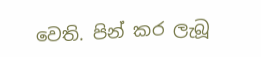වෙති. පින් කර ලැබූ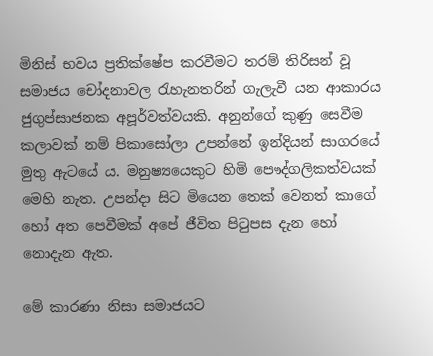මිනිස් භවය ප්‍රතික්ෂේප කරවීමට තරම් තිරිසන් වූ සමාජය චෝදනාවල රැහැනතරින් ගැලැවී යන ආකාරය ජුගුප්සාජනක අපූර්වත්වයකි. අනුන්ගේ කුණු සෙවීම කලාවක් නම් පිකාසෝලා උපන්නේ ඉන්දියන් සාගරයේ මුතු ඇටයේ ය. මනුෂ්‍යයෙකුට හිමි පෞද්ගලිකත්වයක් මෙහි නැත. උපන්දා සිට මියෙන තෙක් වෙනත් කාගේ හෝ අත පෙවීමක් අපේ ජීවිත පිටුපස දැන හෝ නොදැන ඇත.

මේ කාරණා නිසා සමාජයට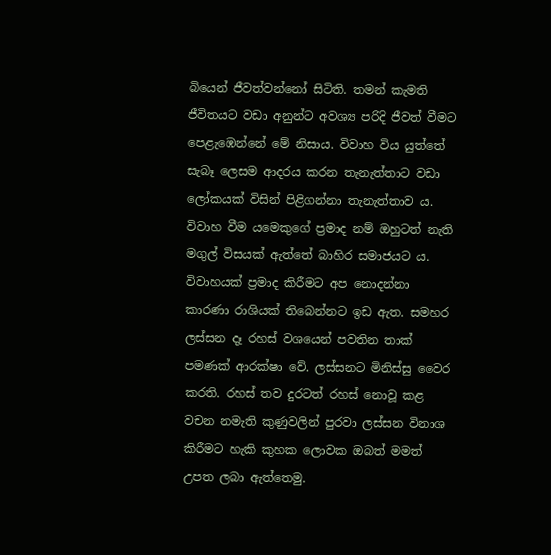බියෙන් ජීවත්වන්නෝ සිටිති. තමන් කැමති ජීවිතයට වඩා අනුන්ට අවශ්‍ය පරිදි ජීවත් වීමට පෙළැඹෙන්නේ මේ නිසාය. විවාහ විය යුත්තේ සැබෑ ලෙසම ආදරය කරන තැනැත්තාට වඩා ලෝකයක් විසින් පිළිගන්නා තැනැත්තාව ය. විවාහ වීම යමෙකුගේ ප්‍රමාද නම් ඔහුටත් නැති මගුල් විසයක් ඇත්තේ බාහිර සමාජයට ය. විවාහයක් ප්‍රමාද කිරීමට අප නොදන්නා කාරණා රාශියක් තිබෙන්නට ඉඩ ඇත. සමහර ලස්සන දෑ රහස් වශයෙන් පවතින තාක් පමණක් ආරක්ෂා වේ. ලස්සනට මිනිස්සු වෛර කරති. රහස් තව දුරටත් රහස් නොවූ කළ වචන නමැති කුණුවලින් පුරවා ලස්සන විනාශ කිරීමට හැකි කුහක ලොවක ඔබත් මමත් උපත ලබා ඇත්තෙමු.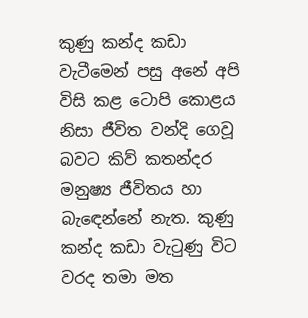කුණු කන්ද කඩා වැටීමෙන් පසු අනේ අපි විසි කළ ටොපි කොළය නිසා ජීවිත වන්දි ගෙවූ බවට කිව් කතන්දර මනුෂ්‍ය ජීවිතය හා බැඳෙන්නේ නැත. කුණු කන්ද කඩා වැටුණු විට වරද තමා මත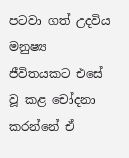පටවා ගත් උදවිය මනුෂ්‍ය ජීවිතයකට එසේ වූ කළ චෝදනා කරන්නේ ඒ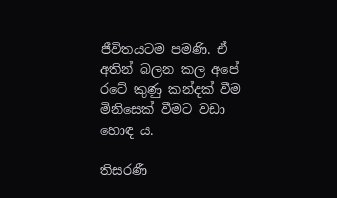ජීවිතයටම පමණි. ඒ අතින් බලන කල අපේ රටේ කුණු කන්දක් වීම මිනිසෙක් වීමට වඩා හොඳ ය.

තිසරණී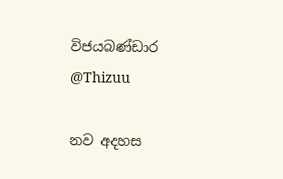විජයබණ්ඩාර
@Thizuu

නව අදහස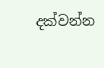දක්වන්න